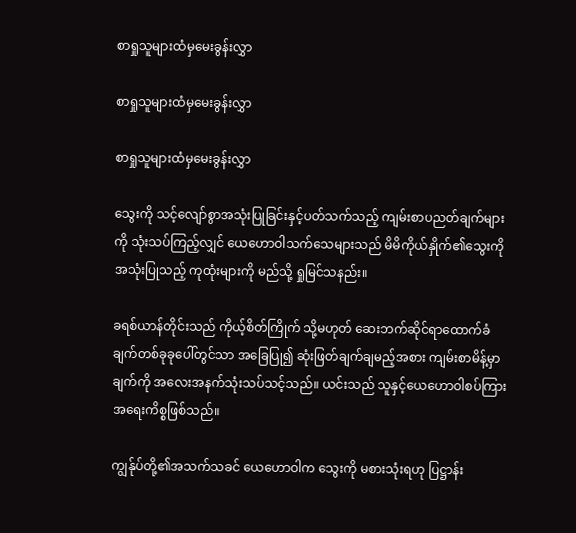စာရှုသူများထံမှမေးခွန်းလွှာ

စာရှုသူများထံမှမေးခွန်းလွှာ

စာရှုသူများထံမှမေးခွန်းလွှာ

သွေးကို သင့်လျော်စွာအသုံးပြုခြင်းနှင့်ပတ်သက်သည့် ကျမ်းစာပညတ်ချက်များကို သုံးသပ်ကြည့်လျှင် ယေဟောဝါသက်သေများသည် မိမိကိုယ်နှိုက်၏သွေးကိုအသုံးပြုသည့် ကုထုံးများကို မည်သို့ ရှုမြင်သနည်း။

ခရစ်ယာန်တိုင်းသည် ကိုယ့်စိတ်ကြိုက် သို့မဟုတ် ဆေးဘက်ဆိုင်ရာထောက်ခံချက်တစ်ခုခုပေါ်တွင်သာ အခြေပြု၍ ဆုံးဖြတ်ချက်ချမည့်အစား ကျမ်းစာမိန့်မှာချက်ကို အလေးအနက်သုံးသပ်သင့်သည်။ ယင်းသည် သူနှင့်ယေဟောဝါစပ်ကြား အရေးကိစ္စဖြစ်သည်။

ကျွန်ုပ်တို့၏အသက်သခင် ယေဟောဝါက သွေးကို မစားသုံးရဟု ပြဋ္ဌာန်း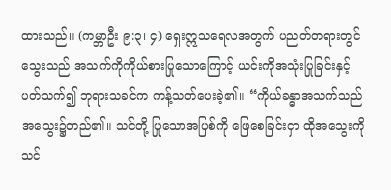ထားသည်။ (ကမ္ဘာဦး ၉:၃၊ ၄) ရှေးဣသရေလအတွက် ပညတ်တရားတွင် သွေးသည် အသက်ကိုကိုယ်စားပြုသောကြောင့် ယင်းကိုအသုံးပြုခြင်းနှင့်ပတ်သက်၍ ဘုရားသခင်က ကန့်သတ်ပေးခဲ့၏။ “ကိုယ်ခန္ဓာအသက်သည် အသွေး၌တည်၏။ သင်တို့ ပြုသောအပြစ်ကို ဖြေစေခြင်းငှာ ထိုအသွေးကို သင်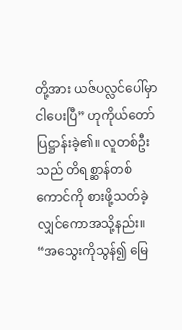တို့အား ယဇ်ပလ္လင်ပေါ်မှာ ငါပေးပြီ” ဟုကိုယ်တော်ပြဋ္ဌာန်းခဲ့၏။ လူတစ်ဦးသည် တိရစ္ဆာန်တစ်ကောင်ကို စားဖို့သတ်ခဲ့လျှင်ကောအသို့နည်း။ “အသွေးကိုသွန်၍ မြေ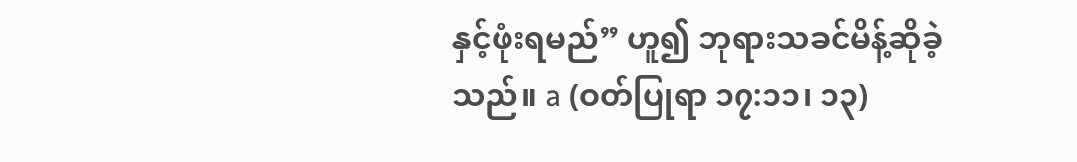နှင့်ဖုံးရမည်” ဟူ၍ ဘုရားသခင်မိန့်ဆိုခဲ့သည်။ a (ဝတ်ပြုရာ ၁၇:၁၁၊ ၁၃)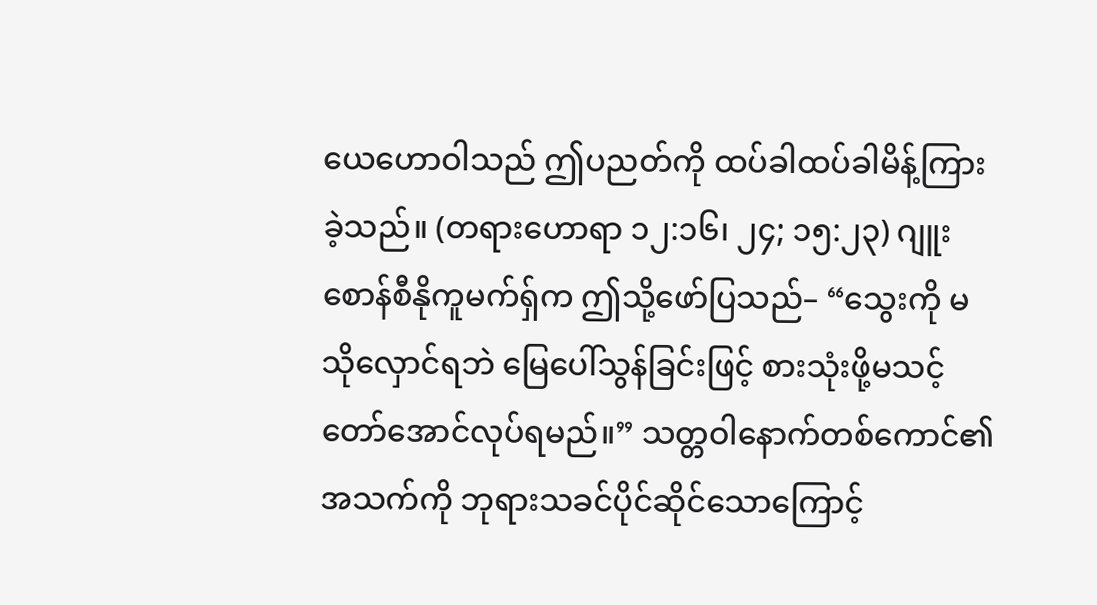ယေဟောဝါသည် ဤပညတ်ကို ထပ်ခါထပ်ခါမိန့်ကြားခဲ့သည်။ (တရားဟောရာ ၁၂:၁၆၊ ၂၄; ၁၅:၂၃) ဂျူးစောန်စီနိုကူမက်ရှ်က ဤသို့ဖော်ပြသည်– “သွေးကို မသိုလှောင်ရဘဲ မြေပေါ်သွန်ခြင်းဖြင့် စားသုံးဖို့မသင့်တော်အောင်လုပ်ရမည်။” သတ္တဝါနောက်တစ်ကောင်၏အသက်ကို ဘုရားသခင်ပိုင်ဆိုင်သောကြောင့်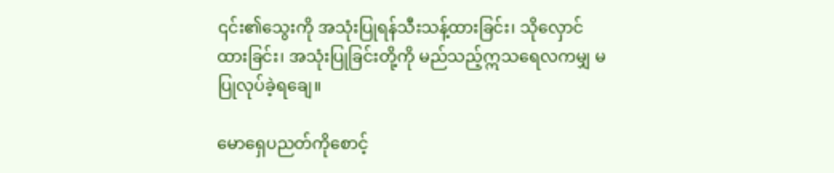၎င်း၏သွေးကို အသုံးပြုရန်သီးသန့်ထားခြင်း၊ သိုလှောင်ထားခြင်း၊ အသုံးပြုခြင်းတို့ကို မည်သည့်ဣသရေလကမျှ မပြုလုပ်ခဲ့ရချေ။

မောရှေပညတ်ကိုစောင့်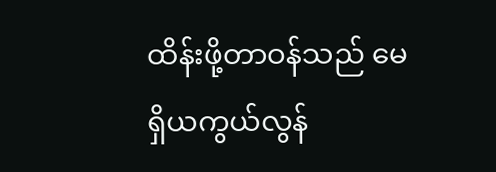ထိန်းဖို့တာဝန်သည် မေရှိယကွယ်လွန်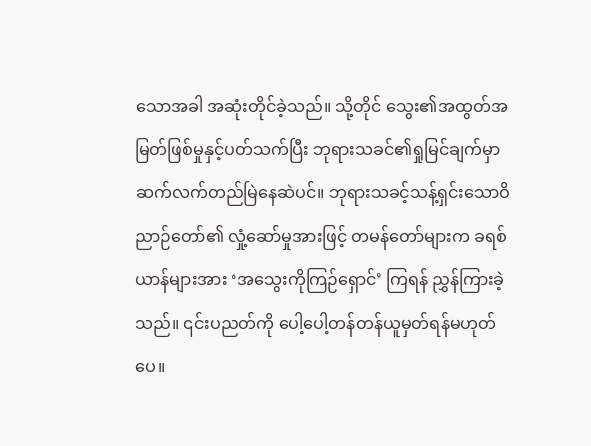သောအခါ အဆုံးတိုင်ခဲ့သည်။ သို့တိုင် သွေး၏အထွတ်အမြတ်ဖြစ်မှုနှင့်ပတ်သက်ပြီး ဘုရားသခင်၏ရှုမြင်ချက်မှာ ဆက်လက်တည်မြဲနေဆဲပင်။ ဘုရားသခင့်သန့်ရှင်းသောဝိညာဉ်တော်၏ လှုံ့ဆော်မှုအားဖြင့် တမန်တော်များက ခရစ်ယာန်များအား ‘အသွေးကိုကြဉ်ရှောင်’ ကြရန် ညွှန်ကြားခဲ့သည်။ ၎င်းပညတ်ကို ပေါ့ပေါ့တန်တန်ယူမှတ်ရန်မဟုတ်ပေ။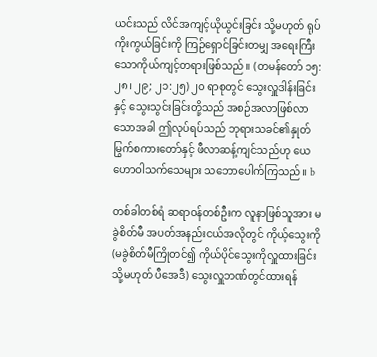ယင်းသည် လိင်အကျင့်ယိုယွင်းခြင်း သို့မဟုတ် ရုပ်ကိုးကွယ်ခြင်းကို ကြဉ်ရှောင်ခြင်းတမျှ အရေးကြီးသောကိုယ်ကျင့်တရားဖြစ်သည်။ (တမန်တော် ၁၅:၂၈၊ ၂၉; ၂၁:၂၅) ၂၀ ရာစုတွင် သွေးလှူဒါန်းခြင်းနှင့် သွေးသွင်းခြင်းတို့သည် အစဉ်အလာဖြစ်လာသောအခါ ဤလုပ်ရပ်သည် ဘုရားသခင်၏နှုတ်မြွက်စကားတော်နှင့် ဖီလာဆန့်ကျင်သည်ဟု ယေဟောဝါသက်သေများ သဘောပေါက်ကြသည်။ b

တစ်ခါတစ်ရံ ဆရာဝန်တစ်ဦးက လူနာဖြစ်သူအား မခွဲစိတ်မီ အပတ်အနည်းငယ်အလိုတွင် ကိုယ့်သွေးကို (မခွဲစိတ်မီကြိုတင်၍ ကိုယ်ပိုင်သွေးကိုလှူထားခြင်း သို့မဟုတ် ပီအေဒီ) သွေးလှူဘဏ်တွင်ထားရန်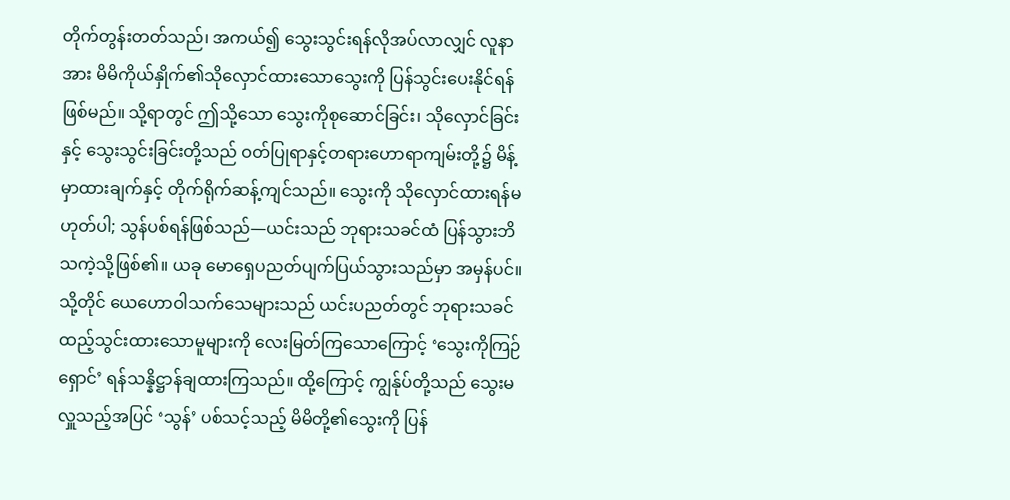တိုက်တွန်းတတ်သည်၊ အကယ်၍ သွေးသွင်းရန်လိုအပ်လာလျှင် လူနာအား မိမိကိုယ်နှိုက်၏သိုလှောင်ထားသောသွေးကို ပြန်သွင်းပေးနိုင်ရန်ဖြစ်မည်။ သို့ရာတွင် ဤသို့သော သွေးကိုစုဆောင်ခြင်း၊ သိုလှောင်ခြင်းနှင့် သွေးသွင်းခြင်းတို့သည် ဝတ်ပြုရာနှင့်တရားဟောရာကျမ်းတို့၌ မိန့်မှာထားချက်နှင့် တိုက်ရိုက်ဆန့်ကျင်သည်။ သွေးကို သိုလှောင်ထားရန်မဟုတ်ပါ; သွန်ပစ်ရန်ဖြစ်သည်—ယင်းသည် ဘုရားသခင်ထံ ပြန်သွားဘိသကဲ့သို့ဖြစ်၏။ ယခု မောရှေပညတ်ပျက်ပြယ်သွားသည်မှာ အမှန်ပင်။ သို့တိုင် ယေဟောဝါသက်သေများသည် ယင်းပညတ်တွင် ဘုရားသခင်ထည့်သွင်းထားသောမူများကို လေးမြတ်ကြသောကြောင့် ‘သွေးကိုကြဉ်ရှောင်’ ရန်သန္နိဋ္ဌာန်ချထားကြသည်။ ထို့ကြောင့် ကျွန်ုပ်တို့သည် သွေးမလှူသည့်အပြင် ‘သွန်’ ပစ်သင့်သည့် မိမိတို့၏သွေးကို ပြန်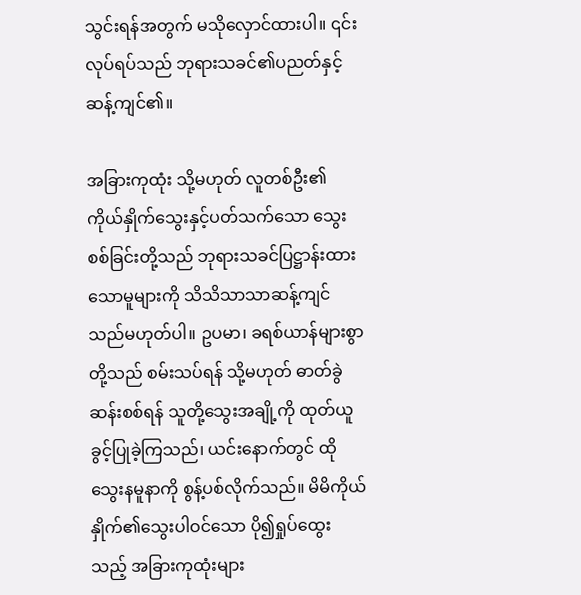သွင်းရန်အတွက် မသိုလှောင်ထားပါ။ ၎င်းလုပ်ရပ်သည် ဘုရားသခင်၏ပညတ်နှင့် ဆန့်ကျင်၏။

အခြားကုထုံး သို့မဟုတ် လူတစ်ဦး၏ကိုယ်နှိုက်သွေးနှင့်ပတ်သက်သော သွေးစစ်ခြင်းတို့သည် ဘုရားသခင်ပြဋ္ဌာန်းထားသောမူများကို သိသိသာသာဆန့်ကျင်သည်မဟုတ်ပါ။ ဥပမာ၊ ခရစ်ယာန်များစွာတို့သည် စမ်းသပ်ရန် သို့မဟုတ် ဓာတ်ခွဲဆန်းစစ်ရန် သူတို့သွေးအချို့ကို ထုတ်ယူခွင့်ပြုခဲ့ကြသည်၊ ယင်းနောက်တွင် ထိုသွေးနမူနာကို စွန့်ပစ်လိုက်သည်။ မိမိကိုယ်နှိုက်၏သွေးပါဝင်သော ပို၍ရှုပ်ထွေးသည့် အခြားကုထုံးများ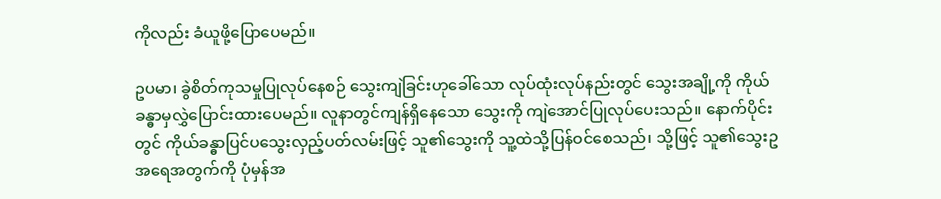ကိုလည်း ခံယူဖို့ပြောပေမည်။

ဥပမာ၊ ခွဲစိတ်ကုသမှုပြုလုပ်နေစဉ် သွေးကျဲခြင်းဟုခေါ်သော လုပ်ထုံးလုပ်နည်းတွင် သွေးအချို့ကို ကိုယ်ခန္ဓာမှလွှဲပြောင်းထားပေမည်။ လူနာတွင်ကျန်ရှိနေသော သွေးကို ကျဲအောင်ပြုလုပ်ပေးသည်။ နောက်ပိုင်းတွင် ကိုယ်ခန္ဓာပြင်ပသွေးလှည့်ပတ်လမ်းဖြင့် သူ၏သွေးကို သူ့ထဲသို့ပြန်ဝင်စေသည်၊ သို့ဖြင့် သူ၏သွေးဥအရေအတွက်ကို ပုံမှန်အ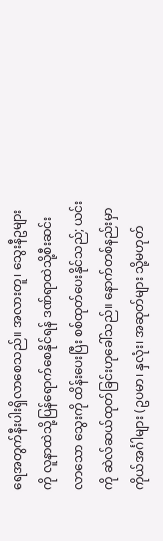ရေအတွက်နီးပါးရှိလာစေသည်။ အလားတူ၊ သွေးနီဥများကို လူနာထဲသို့ပြန်ရောက်စေနိုင်ရန် ဒဏ်ရာထဲသို့စီးဆင်းလာသော သွေးကို ထိန်းပေးပြီး စစ်ထုတ်ပေးနိုင်သည်; ယင်းကို ဆဲလ်ဆယ်ထုတ်ခြင်းဟုခေါ်သည်။ နောက်တစ်နည်းမှာ ကိုယ်အင်္ဂါများ (ဥပမာ၊ နှလုံး၊ အဆုတ်များ သို့မဟုတ်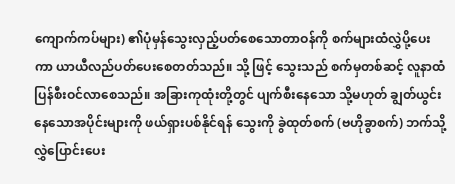ကျောက်ကပ်များ) ၏ပုံမှန်သွေးလှည့်ပတ်စေသောတာဝန်ကို စက်များထံလွှဲပို့ပေးကာ ယာယီလည်ပတ်ပေးစေတတ်သည်။ သို့ ဖြင့် သွေးသည် စက်မှတစ်ဆင့် လူနာထံပြန်စီးဝင်လာစေသည်။ အခြားကုထုံးတို့တွင် ပျက်စီးနေသော သို့မဟုတ် ချွတ်ယွင်းနေသောအပိုင်းများကို ဖယ်ရှားပစ်နိုင်ရန် သွေးကို ခွဲထုတ်စက် (ဗဟိုခွာစက်) ဘက်သို့ လွှဲပြောင်းပေး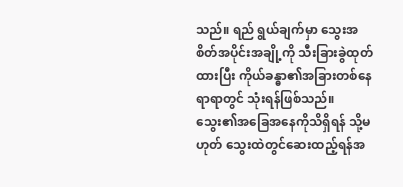သည်။ ရည် ရွယ်ချက်မှာ သွေးအစိတ်အပိုင်းအချို့ကို သီးခြားခွဲထုတ်ထားပြီး ကိုယ်ခန္ဓာ၏အခြားတစ်နေရာရာတွင် သုံးရန်ဖြစ်သည်။ သွေး၏အခြေအနေကိုသိရှိရန် သို့မဟုတ် သွေးထဲတွင်ဆေးထည့်ရန်အ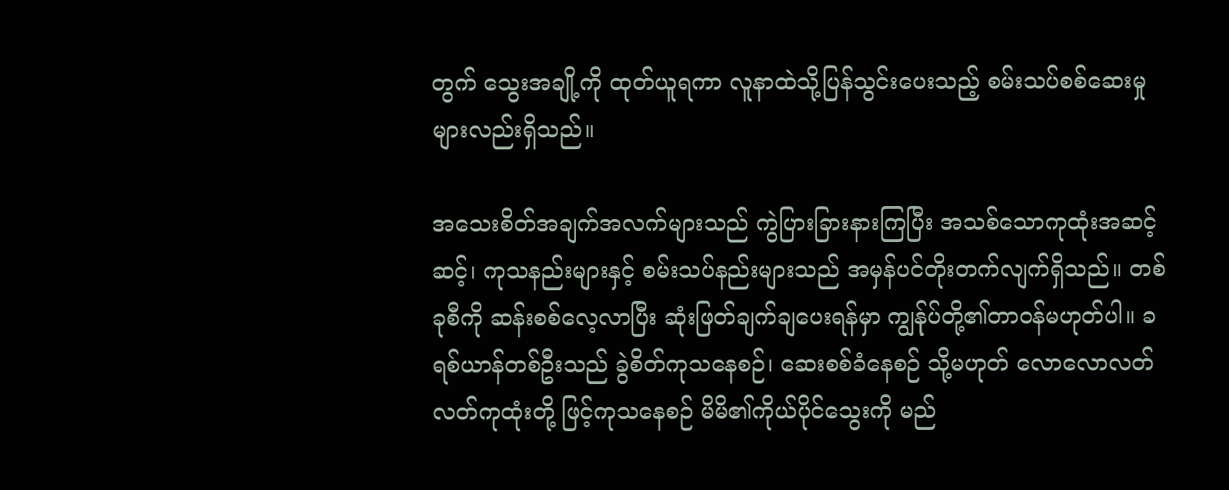တွက် သွေးအချို့ကို ထုတ်ယူရကာ လူနာထဲသို့ပြန်သွင်းပေးသည့် စမ်းသပ်စစ်ဆေးမှုများလည်းရှိသည်။

အသေးစိတ်အချက်အလက်များသည် ကွဲပြားခြားနားကြပြီး အသစ်သောကုထုံးအဆင့်ဆင့်၊ ကုသနည်းများနှင့် စမ်းသပ်နည်းများသည် အမှန်ပင်တိုးတက်လျက်ရှိသည်။ တစ်ခုစီကို ဆန်းစစ်လေ့လာပြီး ဆုံးဖြတ်ချက်ချပေးရန်မှာ ကျွန်ုပ်တို့၏တာဝန်မဟုတ်ပါ။ ခရစ်ယာန်တစ်ဦးသည် ခွဲစိတ်ကုသနေစဉ်၊ ဆေးစစ်ခံနေစဉ် သို့မဟုတ် လောလောလတ်လတ်ကုထုံးတို့ ဖြင့်ကုသနေစဉ် မိမိ၏ကိုယ်ပိုင်သွေးကို မည်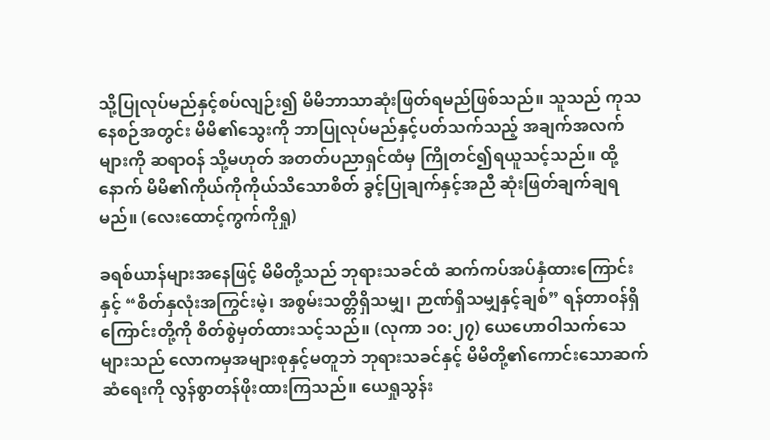သို့ပြုလုပ်မည်နှင့်စပ်လျဉ်း၍ မိမိဘာသာဆုံးဖြတ်ရမည်ဖြစ်သည်။ သူသည် ကုသနေစဉ်အတွင်း မိမိ၏သွေးကို ဘာပြုလုပ်မည်နှင့်ပတ်သက်သည့် အချက်အလက်များကို ဆရာဝန် သို့မဟုတ် အတတ်ပညာရှင်ထံမှ ကြိုတင်၍ရယူသင့်သည်။ ထို့နောက် မိမိ၏ကိုယ်ကိုကိုယ်သိသောစိတ် ခွင့်ပြုချက်နှင့်အညီ ဆုံးဖြတ်ချက်ချရမည်။ (လေးထောင့်ကွက်ကိုရှု)

ခရစ်ယာန်များအနေဖြင့် မိမိတို့သည် ဘုရားသခင်ထံ ဆက်ကပ်အပ်နှံထားကြောင်းနှင့် “စိတ်နှလုံးအကြွင်းမဲ့၊ အစွမ်းသတ္တိရှိသမျှ၊ ဉာဏ်ရှိသမျှနှင့်ချစ်” ရန်တာဝန်ရှိကြောင်းတို့ကို စိတ်စွဲမှတ်ထားသင့်သည်။ (လုကာ ၁၀:၂၇) ယေဟောဝါသက်သေများသည် လောကမှအများစုနှင့်မတူဘဲ ဘုရားသခင်နှင့် မိမိတို့၏ကောင်းသောဆက်ဆံရေးကို လွန်စွာတန်ဖိုးထားကြသည်။ ယေရှုသွန်း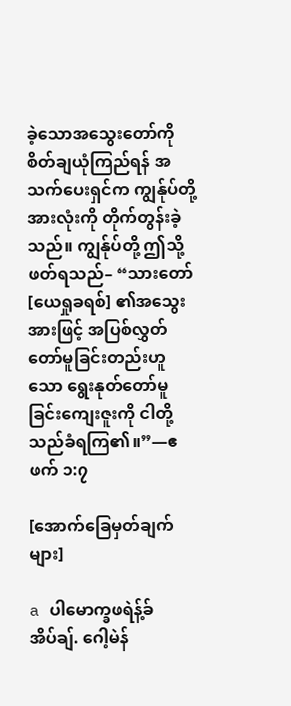ခဲ့သောအသွေးတော်ကို စိတ်ချယုံကြည်ရန် အသက်ပေးရှင်က ကျွန်ုပ်တို့အားလုံးကို တိုက်တွန်းခဲ့သည်။ ကျွန်ုပ်တို့ ဤသို့ဖတ်ရသည်– “သားတော် [ယေရှုခရစ်] ၏အသွေးအားဖြင့် အပြစ်လွှတ်တော်မူခြင်းတည်းဟူသော ရွေးနုတ်တော်မူခြင်းကျေးဇူးကို ငါတို့သည်ခံရကြ၏။”—ဧဖက် ၁:၇

[အောက်ခြေမှတ်ချက်များ]

a ပါမောက္ခဖရဲန့်ခ် အိပ်ချ်. ဂေါ့မဲန်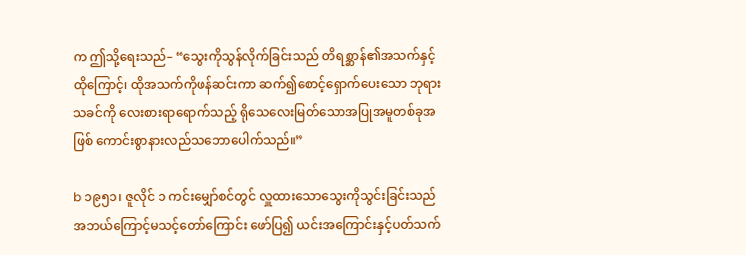က ဤသို့ရေးသည်– “သွေးကိုသွန်လိုက်ခြင်းသည် တိရစ္ဆာန်၏အသက်နှင့် ထိုကြောင့်၊ ထိုအသက်ကိုဖန်ဆင်းကာ ဆက်၍စောင့်ရှောက်ပေးသော ဘုရားသခင်ကို လေးစားရာရောက်သည့် ရိုသေလေးမြတ်သောအပြုအမူတစ်ခုအဖြစ် ကောင်းစွာနားလည်သဘောပေါက်သည်။”

b ၁၉၅၁၊ ဇူလိုင် ၁ ကင်းမျှော်စင်တွင် လှူထားသောသွေးကိုသွင်းခြင်းသည် အဘယ်ကြောင့်မသင့်တော်ကြောင်း ဖော်ပြ၍ ယင်းအကြောင်းနှင့်ပတ်သက်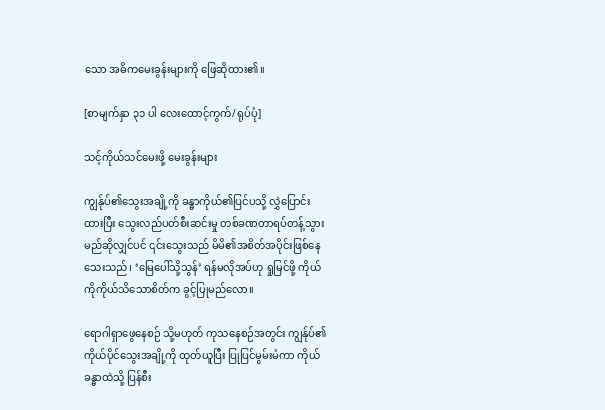သော အဓိကမေးခွန်းများကို ဖြေဆိုထား၏။

[စာမျက်နှာ ၃၁ ပါ လေးထောင့်ကွက်/ရုပ်ပုံ]

သင့်ကိုယ်သင်မေးဖို့ မေးခွန်းများ

ကျွန်ုပ်၏သွေးအချို့ကို ခန္ဓာကိုယ်၏ပြင်ပသို့ လွှဲပြောင်းထားပြီး သွေးလည်ပတ်စီးဆင်းမှု တစ်ခဏတာရပ်တန့်သွားမည်ဆိုလျှင်ပင် ၎င်းသွေးသည် မိမိ၏အစိတ်အပိုင်းဖြစ်နေသေးသည်၊ ‘မြေပေါ်သို့သွန်’ ရန်မလိုအပ်ဟု ရှုမြင်ဖို့ ကိုယ်ကိုကိုယ်သိသောစိတ်က ခွင့်ပြုမည်လော။

ရောဂါရှာဖွေနေစဉ် သို့မဟုတ် ကုသနေစဉ်အတွင်း ကျွန်ုပ်၏ကိုယ်ပိုင်သွေးအချို့ကို ထုတ်ယူပြီး ပြုပြင်မွမ်းမံကာ ကိုယ်ခန္ဓာထဲသို့ ပြန်စီး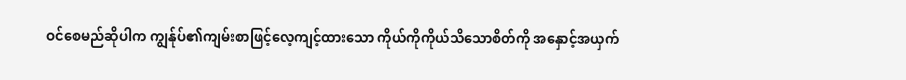ဝင်စေမည်ဆိုပါက ကျွန်ုပ်၏ကျမ်းစာဖြင့်လေ့ကျင့်ထားသော ကိုယ်ကိုကိုယ်သိသောစိတ်ကို အနှောင့်အယှက်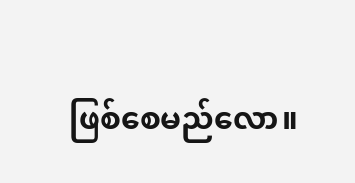ဖြစ်စေမည်လော။